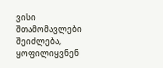ვისი შთამომავლები შეიძლება, ყოფილიყვნენ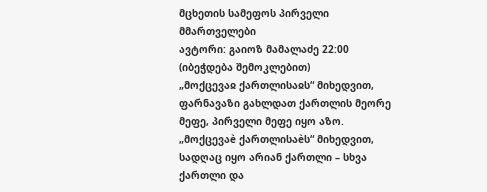მცხეთის სამეფოს პირველი მმართველები
ავტორი: გაიოზ მამალაძე 22:00
(იბეჭდება შემოკლებით)
„მოქცევაჲ ქართლისაჲს“ მიხედვით, ფარნავაზი გახლდათ ქართლის მეორე მეფე, პირველი მეფე იყო აზო. „მოქცევაè ქართლისაèს“ მიხედვით, სადღაც იყო არიან ქართლი – სხვა ქართლი და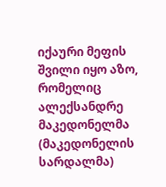იქაური მეფის შვილი იყო აზო, რომელიც ალექსანდრე მაკედონელმა (მაკედონელის სარდალმა)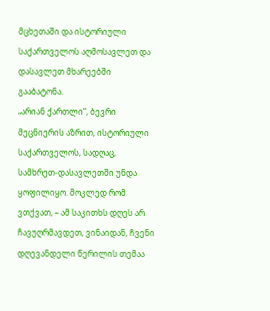მცხეთაში და ისტორიული საქართველოს აღმოსავლეთ და დასავლეთ მხარეებში გააბატონა.
„არიან ქართლი“, ბევრი მეცნიერის აზრით, ისტორიული საქართველოს, სადღაც, სამხრეთ-დასავლეთში უნდა ყოფილიყო. მოკლედ რომ ვთქვათ, – ამ საკითხს დღეს არ ჩავუღრმავდეთ, ვინაიდან, ჩვენი დღევანდელი წერილის თემაა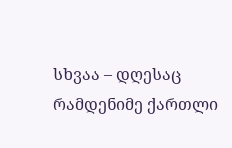სხვაა – დღესაც რამდენიმე ქართლი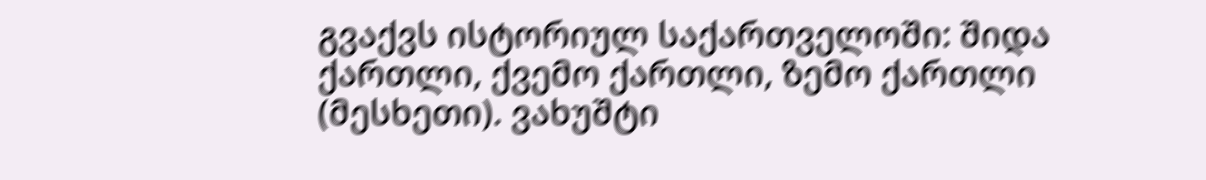გვაქვს ისტორიულ საქართველოში: შიდა ქართლი, ქვემო ქართლი, ზემო ქართლი (მესხეთი). ვახუშტი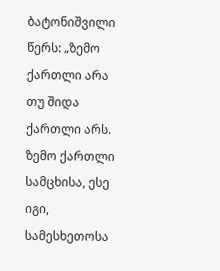ბატონიშვილი წერს: „ზემო ქართლი არა თუ შიდა ქართლი არს. ზემო ქართლი სამცხისა, ესე იგი, სამესხეთოსა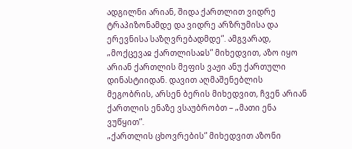ადგილნი არიან, შიდა ქართლით ვიდრე ტრაპიზონამდე და ვიდრე არზრუმისა და ერევნისა საზღვრებადმდე“. ამგვარად, „მოქცევაჲ ქართლისაჲს“ მიხედვით, აზო იყო არიან ქართლის მეფის ვაჟი ანუ ქართული დინასტიიდან. დავით აღმაშენებლის მეგობრის, არსენ ბერის მიხედვით, ჩვენ არიან ქართლის ენაზე ვსაუბრობთ – „მათი ენა ვუწყით“.
„ქართლის ცხოვრების“ მიხედვით აზონი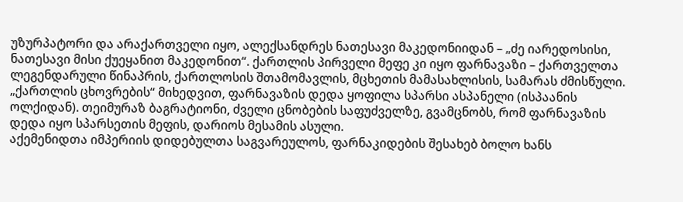უზურპატორი და არაქართველი იყო, ალექსანდრეს ნათესავი მაკედონიიდან – „ძე იარედოსისი, ნათესავი მისი ქუეყანით მაკედონით“. ქართლის პირველი მეფე კი იყო ფარნავაზი – ქართველთა ლეგენდარული წინაპრის, ქართლოსის შთამომავლის, მცხეთის მამასახლისის, სამარას ძმისწული. „ქართლის ცხოვრების“ მიხედვით, ფარნავაზის დედა ყოფილა სპარსი ასპანელი (ისპაანის ოლქიდან). თეიმურაზ ბაგრატიონი, ძველი ცნობების საფუძველზე, გვამცნობს, რომ ფარნავაზის დედა იყო სპარსეთის მეფის, დარიოს მესამის ასული.
აქემენიდთა იმპერიის დიდებულთა საგვარეულოს, ფარნაკიდების შესახებ ბოლო ხანს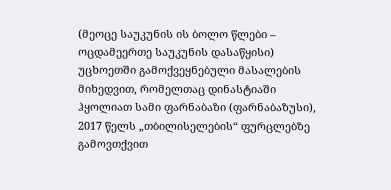(მეოცე საუკუნის ის ბოლო წლები – ოცდამეერთე საუკუნის დასაწყისი) უცხოეთში გამოქვეყნებული მასალების მიხედვით, რომელთაც დინასტიაში ჰყოლიათ სამი ფარნაბაზი (ფარნაბაზუსი), 2017 წელს „თბილისელების“ ფურცლებზე გამოვთქვით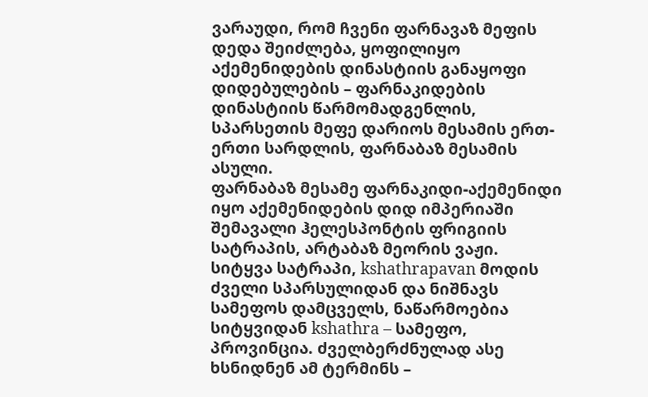ვარაუდი, რომ ჩვენი ფარნავაზ მეფის დედა შეიძლება, ყოფილიყო აქემენიდების დინასტიის განაყოფი დიდებულების – ფარნაკიდების დინასტიის წარმომადგენლის, სპარსეთის მეფე დარიოს მესამის ერთ-ერთი სარდლის, ფარნაბაზ მესამის ასული.
ფარნაბაზ მესამე ფარნაკიდი-აქემენიდი იყო აქემენიდების დიდ იმპერიაში შემავალი ჰელესპონტის ფრიგიის სატრაპის, არტაბაზ მეორის ვაჟი.
სიტყვა სატრაპი, kshathrapavan მოდის ძველი სპარსულიდან და ნიშნავს სამეფოს დამცველს, ნაწარმოებია სიტყვიდან kshathra – სამეფო, პროვინცია. ძველბერძნულად ასე ხსნიდნენ ამ ტერმინს –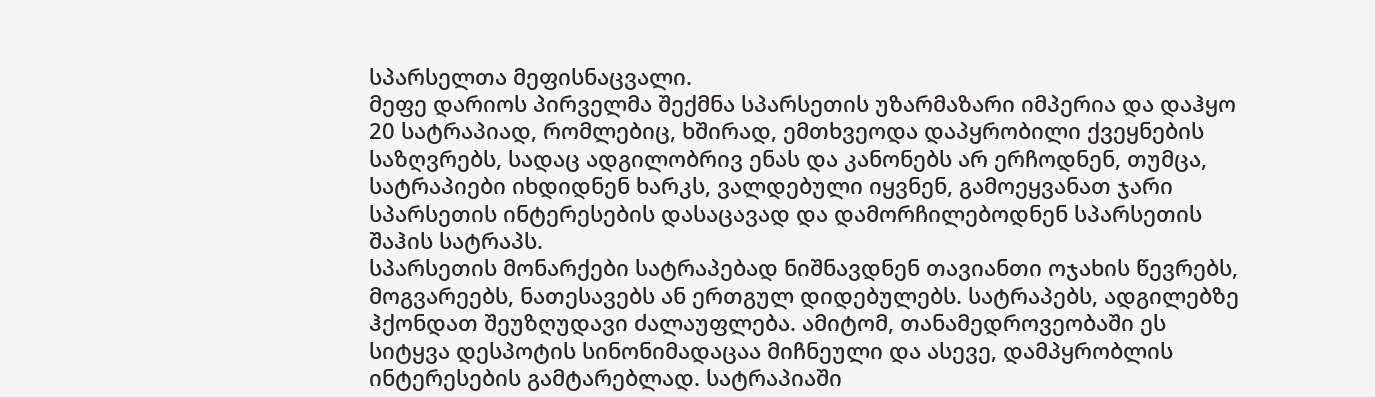სპარსელთა მეფისნაცვალი.
მეფე დარიოს პირველმა შექმნა სპარსეთის უზარმაზარი იმპერია და დაჰყო 20 სატრაპიად, რომლებიც, ხშირად, ემთხვეოდა დაპყრობილი ქვეყნების საზღვრებს, სადაც ადგილობრივ ენას და კანონებს არ ერჩოდნენ, თუმცა, სატრაპიები იხდიდნენ ხარკს, ვალდებული იყვნენ, გამოეყვანათ ჯარი სპარსეთის ინტერესების დასაცავად და დამორჩილებოდნენ სპარსეთის შაჰის სატრაპს.
სპარსეთის მონარქები სატრაპებად ნიშნავდნენ თავიანთი ოჯახის წევრებს, მოგვარეებს, ნათესავებს ან ერთგულ დიდებულებს. სატრაპებს, ადგილებზე ჰქონდათ შეუზღუდავი ძალაუფლება. ამიტომ, თანამედროვეობაში ეს სიტყვა დესპოტის სინონიმადაცაა მიჩნეული და ასევე, დამპყრობლის ინტერესების გამტარებლად. სატრაპიაში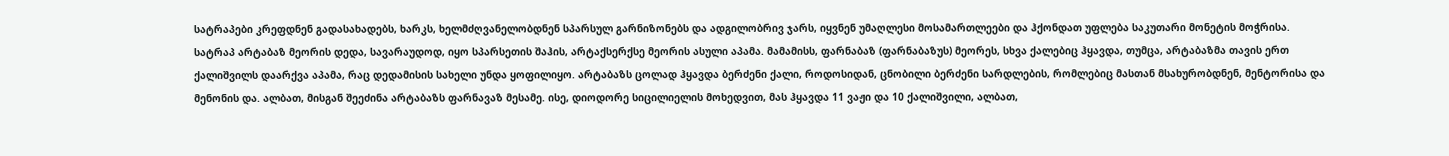სატრაპები კრეფდნენ გადასახადებს, ხარკს, ხელმძღვანელობდნენ სპარსულ გარნიზონებს და ადგილობრივ ჯარს, იყვნენ უმაღლესი მოსამართლეები და ჰქონდათ უფლება საკუთარი მონეტის მოჭრისა.
სატრაპ არტაბაზ მეორის დედა, სავარაუდოდ, იყო სპარსეთის შაჰის, არტაქსერქსე მეორის ასული აპამა. მამამისს, ფარნაბაზ (ფარნაბაზუს) მეორეს, სხვა ქალებიც ჰყავდა, თუმცა, არტაბაზმა თავის ერთ ქალიშვილს დაარქვა აპამა, რაც დედამისის სახელი უნდა ყოფილიყო. არტაბაზს ცოლად ჰყავდა ბერძენი ქალი, როდოსიდან, ცნობილი ბერძენი სარდლების, რომლებიც მასთან მსახურობდნენ, მენტორისა და მენონის და. ალბათ, მისგან შეეძინა არტაბაზს ფარნავაზ მესამე. ისე, დიოდორე სიცილიელის მოხედვით, მას ჰყავდა 11 ვაჟი და 10 ქალიშვილი, ალბათ,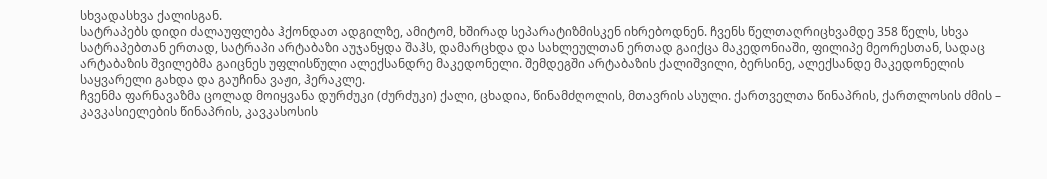სხვადასხვა ქალისგან.
სატრაპებს დიდი ძალაუფლება ჰქონდათ ადგილზე, ამიტომ, ხშირად სეპარატიზმისკენ იხრებოდნენ. ჩვენს წელთაღრიცხვამდე 358 წელს, სხვა სატრაპებთან ერთად, სატრაპი არტაბაზი აუჯანყდა შაჰს, დამარცხდა და სახლეულთან ერთად გაიქცა მაკედონიაში, ფილიპე მეორესთან, სადაც არტაბაზის შვილებმა გაიცნეს უფლისწული ალექსანდრე მაკედონელი. შემდეგში არტაბაზის ქალიშვილი, ბერსინე, ალექსანდე მაკედონელის საყვარელი გახდა და გაუჩინა ვაჟი, ჰერაკლე.
ჩვენმა ფარნავაზმა ცოლად მოიყვანა დურძუკი (ძურძუკი) ქალი, ცხადია, წინამძღოლის, მთავრის ასული. ქართველთა წინაპრის, ქართლოსის ძმის – კავკასიელების წინაპრის, კავკასოსის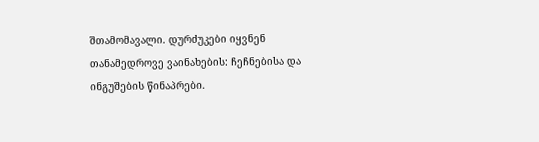შთამომავალი. დურძუკები იყვნენ თანამედროვე ვაინახების: ჩეჩნებისა და ინგუშების წინაპრები.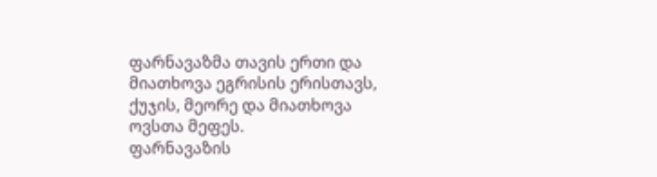ფარნავაზმა თავის ერთი და მიათხოვა ეგრისის ერისთავს, ქუჯის, მეორე და მიათხოვა ოვსთა მეფეს.
ფარნავაზის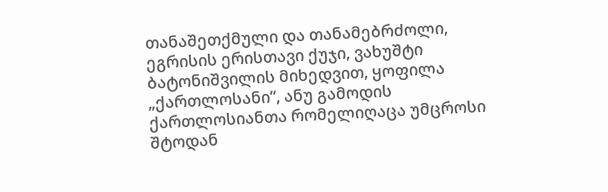თანაშეთქმული და თანამებრძოლი, ეგრისის ერისთავი ქუჯი, ვახუშტი ბატონიშვილის მიხედვით, ყოფილა „ქართლოსანი“, ანუ გამოდის ქართლოსიანთა რომელიღაცა უმცროსი შტოდან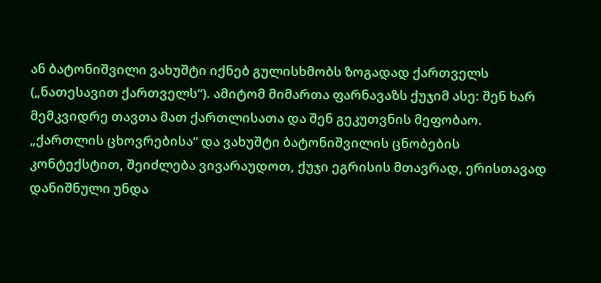ან ბატონიშვილი ვახუშტი იქნებ გულისხმობს ზოგადად ქართველს („ნათესავით ქართველს“). ამიტომ მიმართა ფარნავაზს ქუჯიმ ასე: შენ ხარ მემკვიდრე თავთა მათ ქართლისათა და შენ გეკუთვნის მეფობაო. „ქართლის ცხოვრებისა“ და ვახუშტი ბატონიშვილის ცნობების კონტექსტით, შეიძლება ვივარაუდოთ, ქუჯი ეგრისის მთავრად, ერისთავად დანიშნული უნდა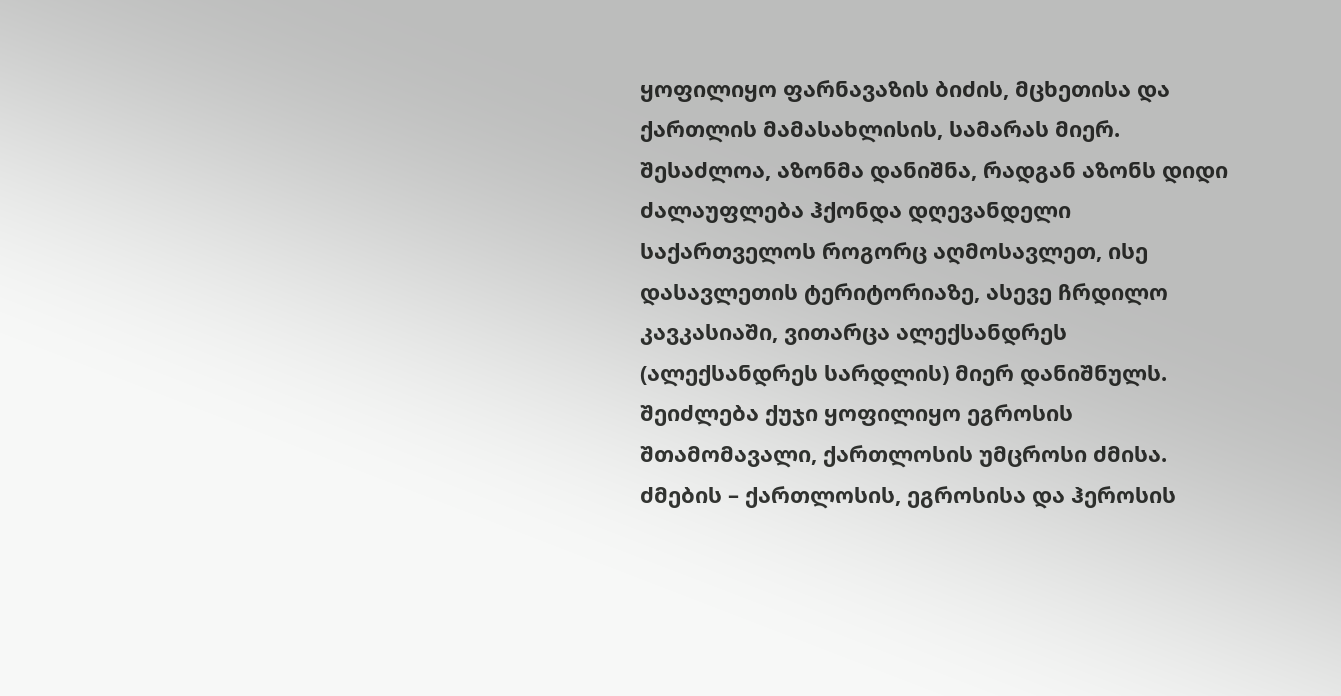ყოფილიყო ფარნავაზის ბიძის, მცხეთისა და ქართლის მამასახლისის, სამარას მიერ. შესაძლოა, აზონმა დანიშნა, რადგან აზონს დიდი ძალაუფლება ჰქონდა დღევანდელი საქართველოს როგორც აღმოსავლეთ, ისე დასავლეთის ტერიტორიაზე, ასევე ჩრდილო კავკასიაში, ვითარცა ალექსანდრეს (ალექსანდრეს სარდლის) მიერ დანიშნულს.
შეიძლება ქუჯი ყოფილიყო ეგროსის შთამომავალი, ქართლოსის უმცროსი ძმისა. ძმების – ქართლოსის, ეგროსისა და ჰეროსის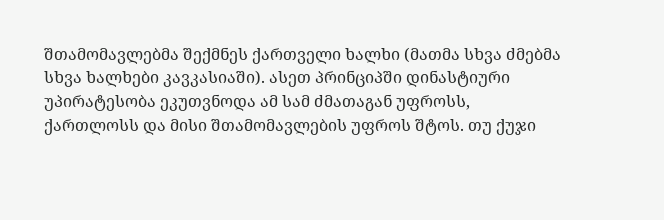შთამომავლებმა შექმნეს ქართველი ხალხი (მათმა სხვა ძმებმა სხვა ხალხები კავკასიაში). ასეთ პრინციპში დინასტიური უპირატესობა ეკუთვნოდა ამ სამ ძმათაგან უფროსს, ქართლოსს და მისი შთამომავლების უფროს შტოს. თუ ქუჯი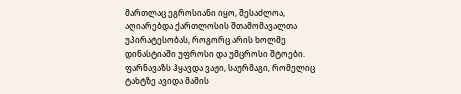მართლაც ეგროსიანი იყო, შესაძლოა, აღიარებდა ქართლოსის შთამომავალთა უპირატესობას, როგორც არის ხოლმე დინასტიაში უფროსი და უმცროსი შტოები.
ფარნავაზს ჰყავდა ვაჟი, საურმაგი, რომელიც ტახტზე ავიდა მამის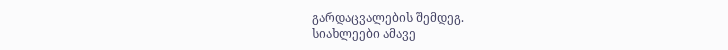გარდაცვალების შემდეგ.
სიახლეები ამავე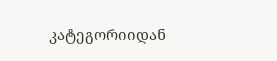კატეგორიიდან